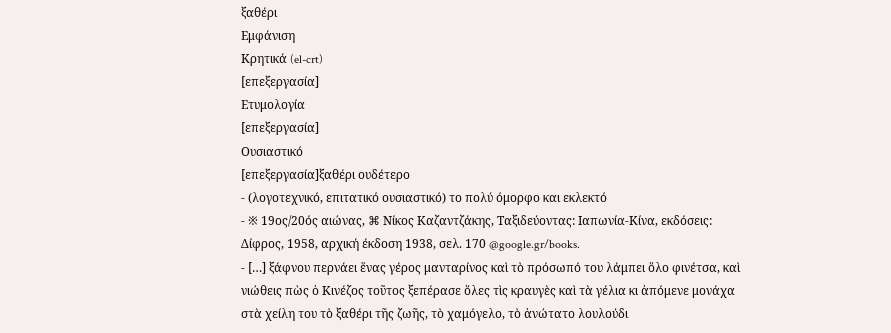ξαθέρι
Εμφάνιση
Κρητικά (el-crt)
[επεξεργασία]
Ετυμολογία
[επεξεργασία]
Ουσιαστικό
[επεξεργασία]ξαθέρι ουδέτερο
- (λογοτεχνικό, επιτατικό ουσιαστικό) το πολύ όμορφο και εκλεκτό
- ※ 19ος/20ός αιώνας, ⌘ Νίκος Καζαντζάκης, Ταξιδεύοντας: Ιαπωνία-Κίνα, εκδόσεις: Δίφρος, 1958, αρχική έκδοση 1938, σελ. 170 @google.gr/books.
- […] ξάφνου περνάει ἕνας γέρος μανταρίνος καὶ τὸ πρόσωπό του λάμπει ὅλο φινέτσα, καὶ νιώθεις πὼς ὁ Κινέζος τοῦτος ξεπέρασε ὅλες τὶς κραυγὲς καὶ τὰ γέλια κι ἀπόμενε μονάχα στὰ χείλη του τὸ ξαθέρι τῆς ζωῆς, τὸ χαμόγελο, τὸ ἀνώτατο λουλούδι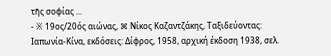τῆς σοφίας ...
- ※ 19ος/20ός αιώνας, ⌘ Νίκος Καζαντζάκης, Ταξιδεύοντας: Ιαπωνία-Κίνα, εκδόσεις: Δίφρος, 1958, αρχική έκδοση 1938, σελ.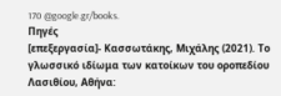170 @google.gr/books.
Πηγές
[επεξεργασία]- Κασσωτάκης, Μιχάλης (2021). Το γλωσσικό ιδίωμα των κατοίκων του οροπεδίου Λασιθίου, Αθήνα: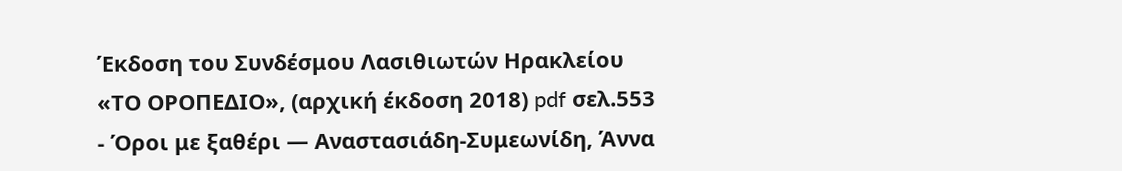Έκδοση του Συνδέσμου Λασιθιωτών Ηρακλείου «ΤΟ ΟΡΟΠΕΔΙΟ», (αρχική έκδοση 2018) pdf σελ.553
- Όροι με ξαθέρι — Αναστασιάδη-Συμεωνίδη, Άννα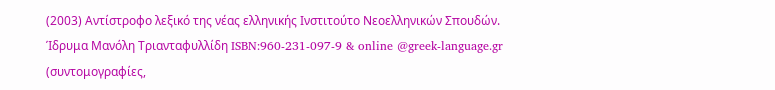(2003) Αντίστροφο λεξικό της νέας ελληνικής Ινστιτούτο Νεοελληνικών Σπουδών. Ίδρυμα Μανόλη Τριανταφυλλίδη ISBN:960-231-097-9 & online @greek-language.gr (συντομογραφίες,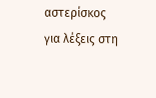αστερίσκος για λέξεις στη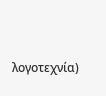λογοτεχνία)